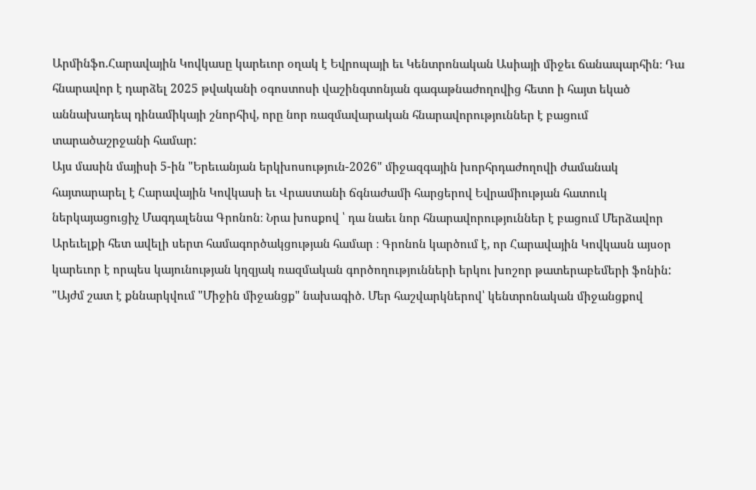Արմինֆո.Հարավային Կովկասը կարեւոր օղակ է Եվրոպայի եւ Կենտրոնական Ասիայի միջեւ ճանապարհին։ Դա հնարավոր է դարձել 2025 թվականի օգոստոսի վաշինգտոնյան գագաթնաժողովից հետո ի հայտ եկած աննախադեպ դինամիկայի շնորհիվ, որը նոր ռազմավարական հնարավորություններ է բացում տարածաշրջանի համար:
Այս մասին մայիսի 5-ին "Երեւանյան երկխոսություն-2026" միջազգային խորհրդաժողովի ժամանակ հայտարարել է Հարավային Կովկասի եւ Վրաստանի ճգնաժամի հարցերով Եվրամիության հատուկ ներկայացուցիչ Մագդալենա Գրոնոն։ Նրա խոսքով ՝ դա նաեւ նոր հնարավորություններ է բացում Մերձավոր Արեւելքի հետ ավելի սերտ համագործակցության համար ։ Գրոնոն կարծում է, որ Հարավային Կովկասն այսօր կարեւոր է որպես կայունության կղզյակ ռազմական գործողությունների երկու խոշոր թատերաբեմերի ֆոնին:
"Այժմ շատ է քննարկվում "Միջին միջանցք" նախագիծ. Մեր հաշվարկներով՝ կենտրոնական միջանցքով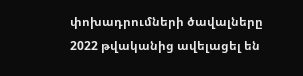փոխադրումների ծավալները 2022 թվականից ավելացել են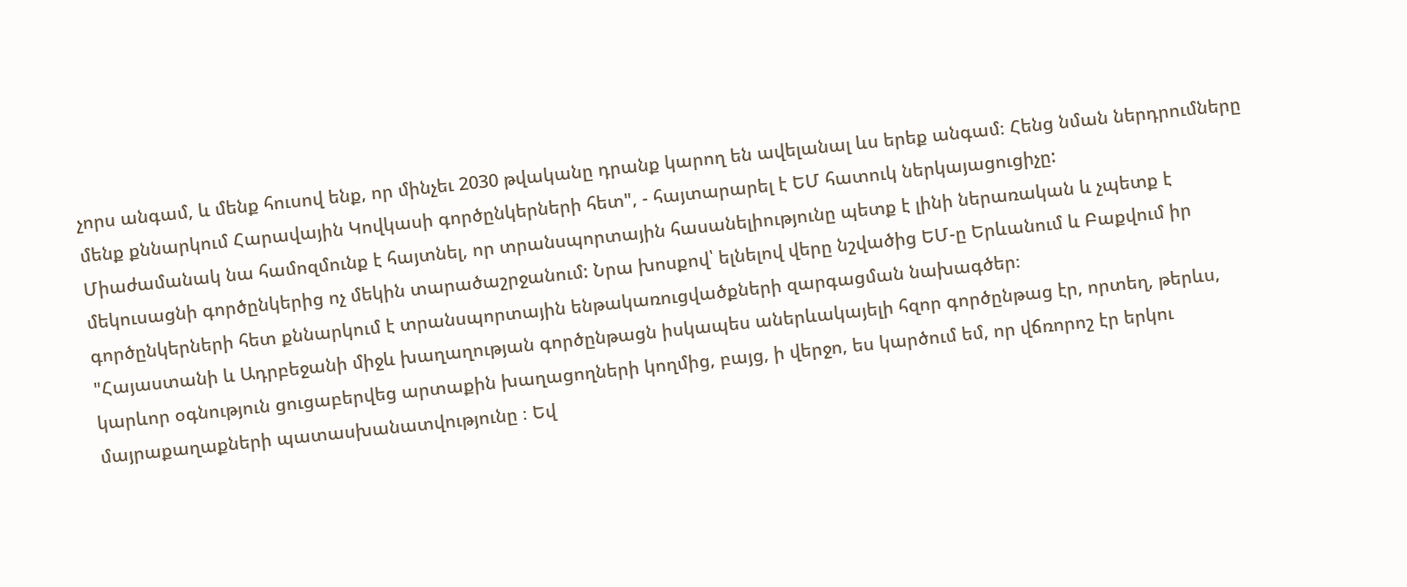չորս անգամ, և մենք հուսով ենք, որ մինչեւ 2030 թվականը դրանք կարող են ավելանալ ևս երեք անգամ։ Հենց նման ներդրումները մենք քննարկում Հարավային Կովկասի գործընկերների հետ", - հայտարարել է ԵՄ հատուկ ներկայացուցիչը:
Միաժամանակ նա համոզմունք է հայտնել, որ տրանսպորտային հասանելիությունը պետք է լինի ներառական և չպետք է մեկուսացնի գործընկերից ոչ մեկին տարածաշրջանում: Նրա խոսքով՝ ելնելով վերը նշվածից ԵՄ-ը Երևանում և Բաքվում իր գործընկերների հետ քննարկում է տրանսպորտային ենթակառուցվածքների զարգացման նախագծեր։
"Հայաստանի և Ադրբեջանի միջև խաղաղության գործընթացն իսկապես աներևակայելի հզոր գործընթաց էր, որտեղ, թերևս, կարևոր օգնություն ցուցաբերվեց արտաքին խաղացողների կողմից, բայց, ի վերջո, ես կարծում եմ, որ վճռորոշ էր երկու մայրաքաղաքների պատասխանատվությունը ։ Եվ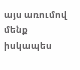այս առումով մենք իսկապես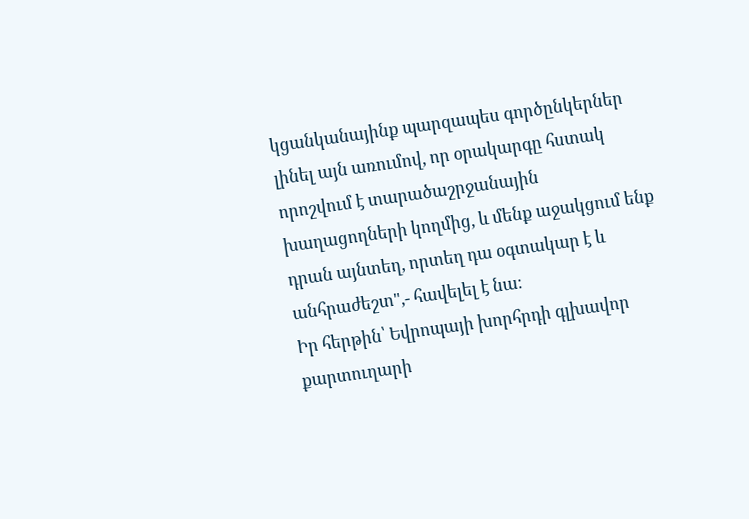կցանկանայինք պարզապես գործընկերներ լինել այն առումով, որ օրակարգը հստակ որոշվում է տարածաշրջանային խաղացողների կողմից, և մենք աջակցում ենք դրան այնտեղ, որտեղ դա օգտակար է և անհրաժեշտ",- հավելել է նա։
Իր հերթին՝ Եվրոպայի խորհրդի գլխավոր քարտուղարի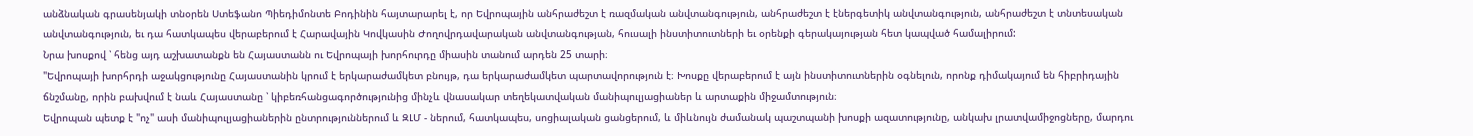անձնական գրասենյակի տնօրեն Ստեֆանո Պիեդիմոնտե Բոդինին հայտարարել է, որ Եվրոպային անհրաժեշտ է ռազմական անվտանգություն, անհրաժեշտ է էներգետիկ անվտանգություն, անհրաժեշտ է տնտեսական անվտանգություն, եւ դա հատկապես վերաբերում է Հարավային Կովկասին Ժողովրդավարական անվտանգության, հուսալի ինստիտուտների եւ օրենքի գերակայության հետ կապված համալիրում:
Նրա խոսքով ՝ հենց այդ աշխատանքն են Հայաստանն ու Եվրոպայի խորհուրդը միասին տանում արդեն 25 տարի։
"Եվրոպայի խորհրդի աջակցությունը Հայաստանին կրում է երկարաժամկետ բնույթ, դա երկարաժամկետ պարտավորություն է։ Խոսքը վերաբերում է այն ինստիտուտներին օգնելուն, որոնք դիմակայում են հիբրիդային ճնշմանը, որին բախվում է նաև Հայաստանը ՝ կիբեռհանցագործությունից մինչև վնասակար տեղեկատվական մանիպուլյացիաներ և արտաքին միջամտություն։
Եվրոպան պետք է "ոչ" ասի մանիպուլյացիաներին ընտրություններում և ԶԼՄ - ներում, հատկապես, սոցիալական ցանցերում, և միևնույն ժամանակ պաշտպանի խոսքի ազատությունը, անկախ լրատվամիջոցները, մարդու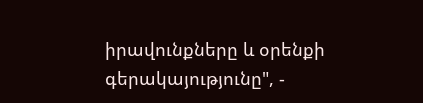իրավունքները և օրենքի գերակայությունը", -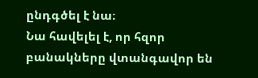ընդգծել է նա։
Նա հավելել է, որ հզոր բանակները վտանգավոր են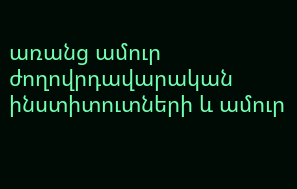առանց ամուր ժողովրդավարական ինստիտուտների և ամուր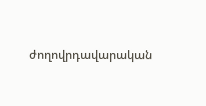ժողովրդավարական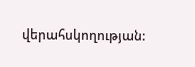վերահսկողության: